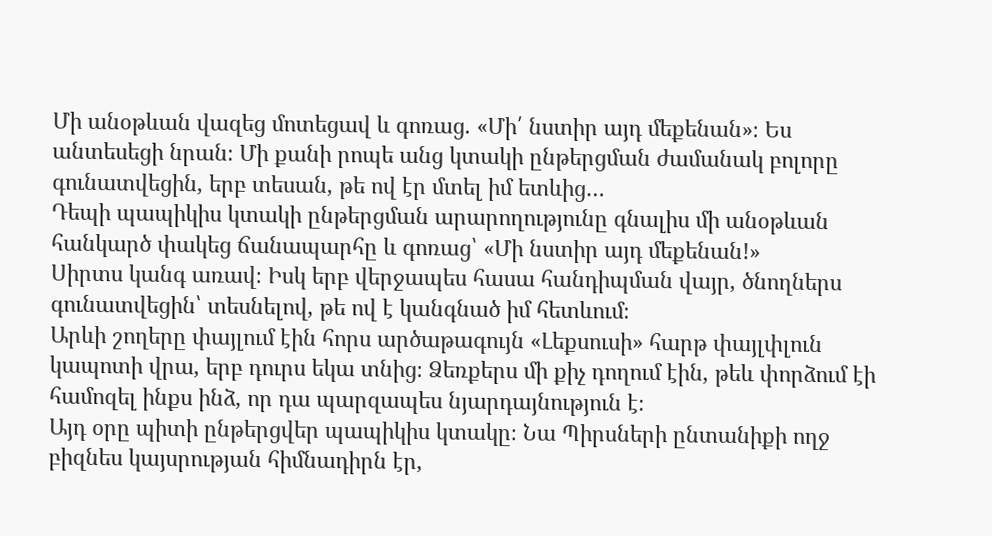Մի անօթևան վազեց մոտեցավ և գոռաց. «Մի՛ նստիր այդ մեքենան»։ Ես անտեսեցի նրան։ Մի քանի րոպե անց կտակի ընթերցման ժամանակ բոլորը գունատվեցին, երբ տեսան, թե ով էր մտել իմ ետևից…
Դեպի պապիկիս կտակի ընթերցման արարողությունը գնալիս մի անօթևան հանկարծ փակեց ճանապարհը և գոռաց՝ «Մի նստիր այդ մեքենան!»
Սիրտս կանգ առավ։ Իսկ երբ վերջապես հասա հանդիպման վայր, ծնողներս գունատվեցին՝ տեսնելով, թե ով է կանգնած իմ հետևում։
Արևի շողերը փայլում էին հորս արծաթագույն «Լեքսուսի» հարթ փայլփլուն կապոտի վրա, երբ դուրս եկա տնից։ Ձեռքերս մի քիչ դողում էին, թեև փորձում էի համոզել ինքս ինձ, որ դա պարզապես նյարդայնություն է։
Այդ օրը պիտի ընթերցվեր պապիկիս կտակը։ Նա Պիրսների ընտանիքի ողջ բիզնես կայսրության հիմնադիրն էր,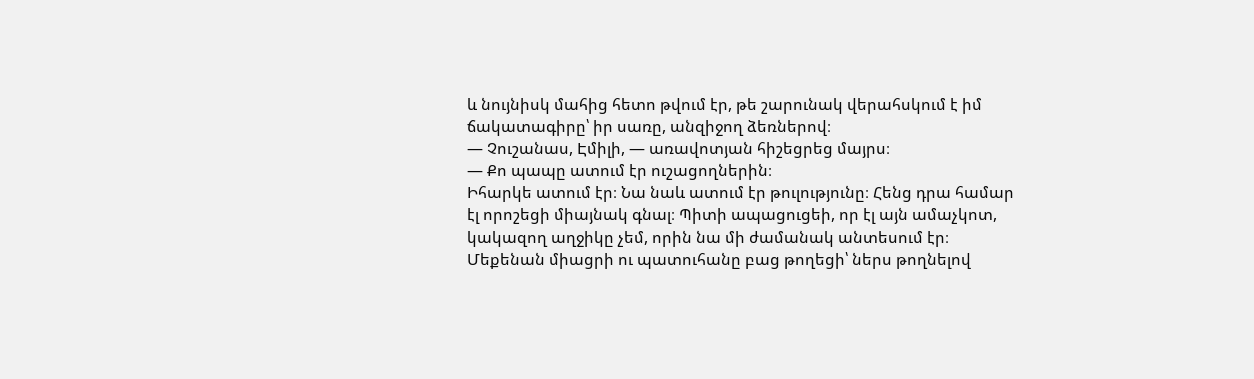և նույնիսկ մահից հետո թվում էր, թե շարունակ վերահսկում է իմ ճակատագիրը՝ իր սառը, անզիջող ձեռներով։
— Չուշանաս, Էմիլի, — առավոտյան հիշեցրեց մայրս։
— Քո պապը ատում էր ուշացողներին։
Իհարկե ատում էր։ Նա նաև ատում էր թուլությունը։ Հենց դրա համար էլ որոշեցի միայնակ գնալ։ Պիտի ապացուցեի, որ էլ այն ամաչկոտ, կակազող աղջիկը չեմ, որին նա մի ժամանակ անտեսում էր։
Մեքենան միացրի ու պատուհանը բաց թողեցի՝ ներս թողնելով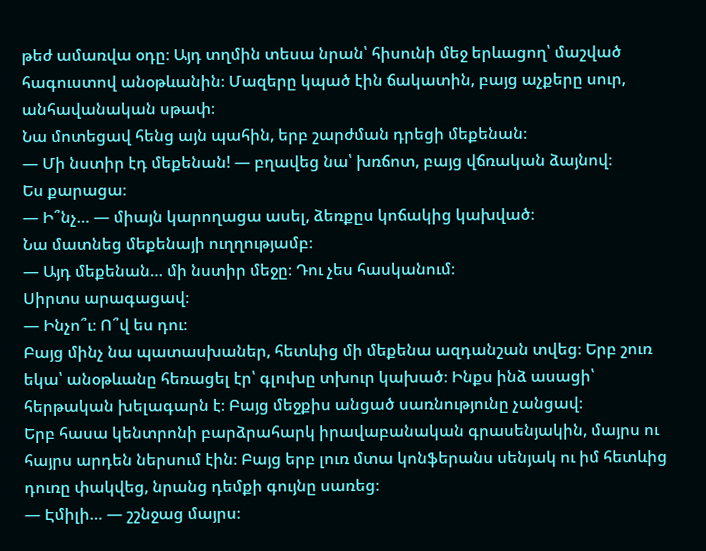թեժ ամառվա օդը։ Այդ տղմին տեսա նրան՝ հիսունի մեջ երևացող՝ մաշված հագուստով անօթևանին։ Մազերը կպած էին ճակատին, բայց աչքերը սուր, անհավանական սթափ։
Նա մոտեցավ հենց այն պահին, երբ շարժման դրեցի մեքենան։
— Մի նստիր էդ մեքենան! — բղավեց նա՝ խռճոտ, բայց վճռական ձայնով։
Ես քարացա։
— Ի՞նչ… — միայն կարողացա ասել, ձեռքըս կոճակից կախված։
Նա մատնեց մեքենայի ուղղությամբ։
— Այդ մեքենան… մի նստիր մեջը։ Դու չես հասկանում։
Սիրտս արագացավ։
— Ինչո՞ւ։ Ո՞վ ես դու։
Բայց մինչ նա պատասխաներ, հետևից մի մեքենա ազդանշան տվեց։ Երբ շուռ եկա՝ անօթևանը հեռացել էր՝ գլուխը տխուր կախած։ Ինքս ինձ ասացի՝ հերթական խելագարն է։ Բայց մեջքիս անցած սառնությունը չանցավ։
Երբ հասա կենտրոնի բարձրահարկ իրավաբանական գրասենյակին, մայրս ու հայրս արդեն ներսում էին։ Բայց երբ լուռ մտա կոնֆերանս սենյակ ու իմ հետևից դուռը փակվեց, նրանց դեմքի գույնը սառեց։
— Էմիլի… — շշնջաց մայրս։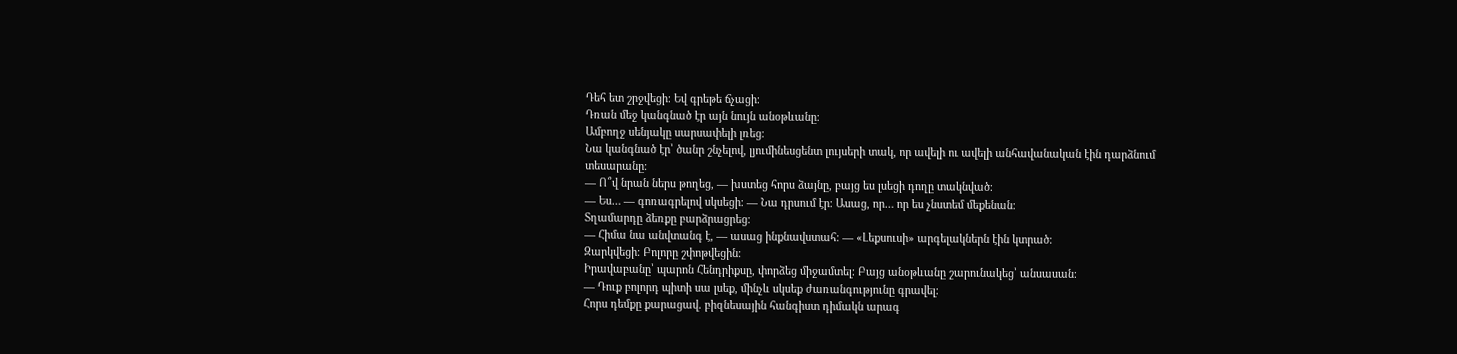Դեհ ետ շրջվեցի։ Եվ գրեթե ճչացի։
Դռան մեջ կանգնած էր այն նույն անօթևանը։
Ամբողջ սենյակը սարսափելի լռեց։
Նա կանգնած էր՝ ծանր շնչելով, լյումինեսցենտ լույսերի տակ, որ ավելի ու ավելի անհավանական էին դարձնում տեսարանը։
— Ո՞վ նրան ներս թողեց, — խստեց հորս ձայնը, բայց ես լսեցի դողը տակնված։
— Ես… — գոռագրելով սկսեցի։ — Նա դրսում էր։ Ասաց, որ… որ ես չնստեմ մեքենան։
Տղամարդը ձեռքը բարձրացրեց։
— Հիմա նա անվտանգ է, — ասաց ինքնավստահ։ — «Լեքսուսի» արգելակներն էին կտրած։
Զարկվեցի։ Բոլորը շփոթվեցին։
Իրավաբանը՝ պարոն Հենդրիքսը, փորձեց միջամտել։ Բայց անօթևանը շարունակեց՝ անսասան։
— Դուք բոլորդ պիտի սա լսեք, մինչև սկսեք ժառանգությունը գրավել։
Հորս դեմքը քարացավ. բիզնեսային հանգիստ դիմակն արագ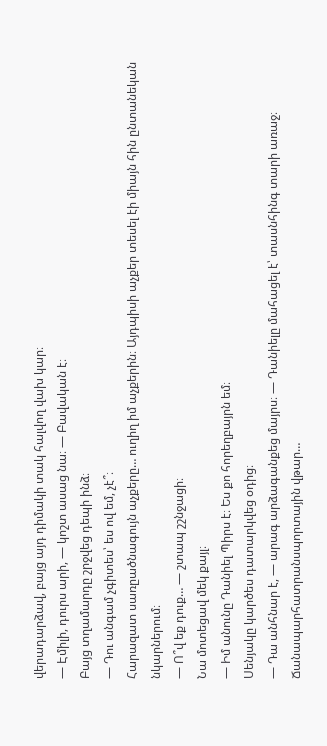վերադարձավ, բայց այդ դիմակի տակ հալվող վախ կար։
— Էմիլի, դուրս արի, — կոշտ ասաց նա։ — Բավական է։
Բայց տղամարդը շրջվեց դեպի ինձ։
— Դու անգամ չգիտես՝ ես ով եմ, չէ՞։
Հարազատ սառըածնագույն աչքերը… ուղիղ իմ աչքերին։ Այդպիսի աչքեր տեսել էի միայն հին ընտանեկան նկարներում։
— Ո՞վ եք դուք… — շտապ շշնջացի։
Նա մոտեցավ մեկ քայլ։
— Իմ անունը Դանիել Պիրս է։ Ես քո հորեղբայրն եմ։
Սենյակը կարծես դատարկվեց օդից։
— Դա անհնար է, — արագ արձագանքեց մայրս։ — Դանիելը մահացել է՝ տասնհինգ տարի առաջ։ Ճանապարհատրանսպորտային վթար…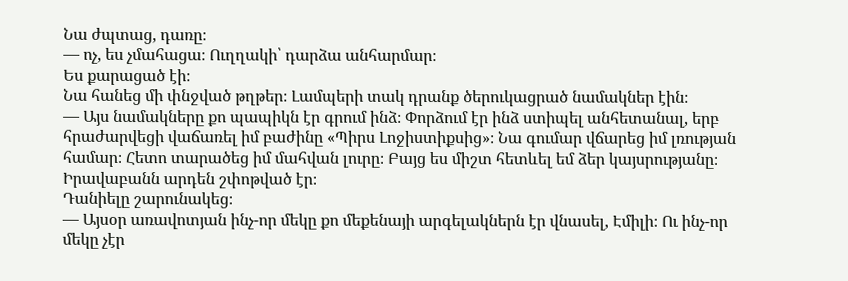Նա ժպտաց, դառը։
— ոչ, ես չմահացա։ Ուղղակի՝ դարձա անհարմար։
Ես քարացած էի։
Նա հանեց մի փնջված թղթեր։ Լամպերի տակ դրանք ծերուկացրած նամակներ էին։
— Այս նամակները քո պապիկն էր գրում ինձ։ Փորձում էր ինձ ստիպել անհետանալ, երբ հրաժարվեցի վաճառել իմ բաժինը «Պիրս Լոջիստիքսից»։ Նա գումար վճարեց իմ լռության համար։ Հետո տարածեց իմ մահվան լուրը։ Բայց ես միշտ հետևել եմ ձեր կայսրությանը։
Իրավաբանն արդեն շփոթված էր։
Դանիելը շարունակեց։
— Այսօր առավոտյան ինչ-որ մեկը քո մեքենայի արգելակներն էր վնասել, Էմիլի։ Ու ինչ-որ մեկը չէր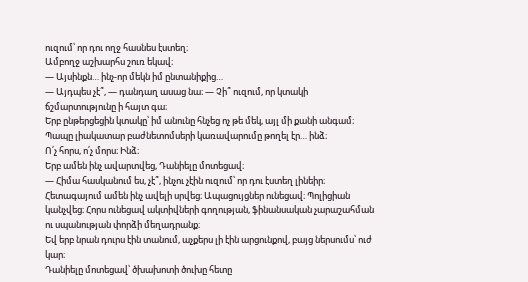ուզում՝ որ դու ողջ հասնես էստեղ։
Ամբողջ աշխարհս շուռ եկավ։
— Այսինքն… ինչ-որ մեկն իմ ընտանիքից…
— Այդպես չէ՞, — դանդաղ ասաց նա։ — Չի՞ ուզում, որ կտակի ճշմարտությունը ի հայտ գա։
Երբ ընթերցեցին կտակը՝ իմ անունը հնչեց ոչ թե մեկ, այլ մի քանի անգամ։
Պապը լիակատար բաժնետոմսերի կառավարումը թողել էր… ինձ։
Ո՛չ հորս, ո՛չ մորս։ Ինձ։
Երբ ամեն ինչ ավարտվեց, Դանիելը մոտեցավ։
— Հիմա հասկանում ես, չէ՞, ինչու չէին ուզում՝ որ դու էստեղ լինեիր։
Հետագայում ամեն ինչ ավելի սրվեց։ Ապացույցներ ունեցավ։ Պոլիցիան կանչվեց։ Հորս ունեցավ ակտիվների գողության, ֆինանսական չարաշահման ու սպանության փորձի մեղադրանք։
Եվ երբ նրան դուրս էին տանում, աչքերս լի էին արցունքով, բայց ներսումս՝ ուժ կար։
Դանիելը մոտեցավ՝ ծխախոտի ծուխը հետը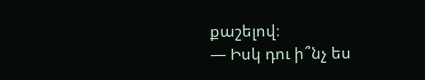քաշելով։
— Իսկ դու ի՞նչ ես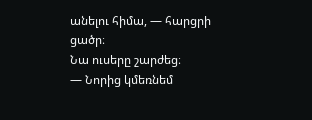անելու հիմա, — հարցրի ցածր։
Նա ուսերը շարժեց։
— Նորից կմեռնեմ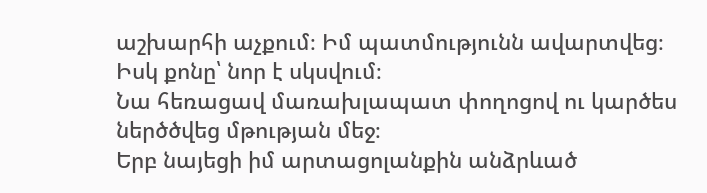աշխարհի աչքում։ Իմ պատմությունն ավարտվեց։ Իսկ քոնը՝ նոր է սկսվում։
Նա հեռացավ մառախլապատ փողոցով ու կարծես ներծծվեց մթության մեջ։
Երբ նայեցի իմ արտացոլանքին անձրևած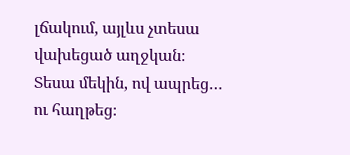լճակում, այլևս չտեսա վախեցած աղջկան։
Տեսա մեկին, ով ապրեց… ու հաղթեց։